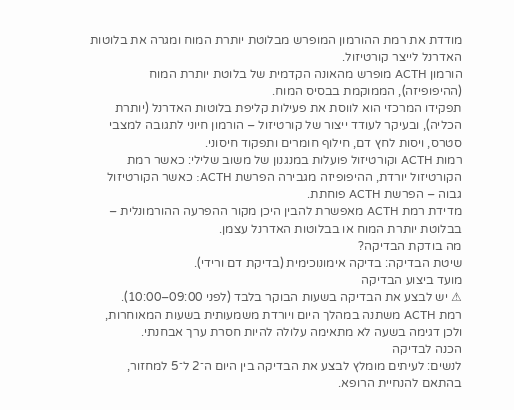מודדת את רמת ההורמון המופרש מבלוטת יותרת המוח ומגרה את בלוטות האדרנל לייצר קורטיזול.
הורמון ACTH מופרש מהאונה הקדמית של בלוטת יותרת המוח (ההיפופיזה), הממוקמת בבסיס המוח.
תפקידו המרכזי הוא לווסת את פעילות קליפת בלוטות האדרנל (יותרת הכליה), ובעיקר לעודד ייצור של קורטיזול – הורמון חיוני לתגובה למצבי סטרס, ויסות לחץ דם, חילוף חומרים ותפקוד חיסוני.
רמות ACTH וקורטיזול פועלות במנגנון של משוב שלילי: כאשר רמת הקורטיזול יורדת, ההיפופיזה מגבירה הפרשת ACTH: כאשר הקורטיזול גבוה – הפרשת ACTH פוחתת.
מדידת רמת ACTH מאפשרת להבין היכן מקור ההפרעה ההורמונלית – בבלוטת יותרת המוח או בבלוטות האדרנל עצמן.
מה בודקת הבדיקה?
שיטת הבדיקה: בדיקה אימונוכימית (בדיקת דם ורידי).
מועד ביצוע הבדיקה
⚠ יש לבצע את הבדיקה בשעות הבוקר בלבד (לפני 09:00–10:00).
רמת ACTH משתנה במהלך היום ויורדת משמעותית בשעות המאוחרות, ולכן דגימה בשעה לא מתאימה עלולה להיות חסרת ערך אבחנתי.
הכנה לבדיקה
לנשים: לעיתים מומלץ לבצע את הבדיקה בין היום ה־2 ל־5 למחזור, בהתאם להנחיית הרופא.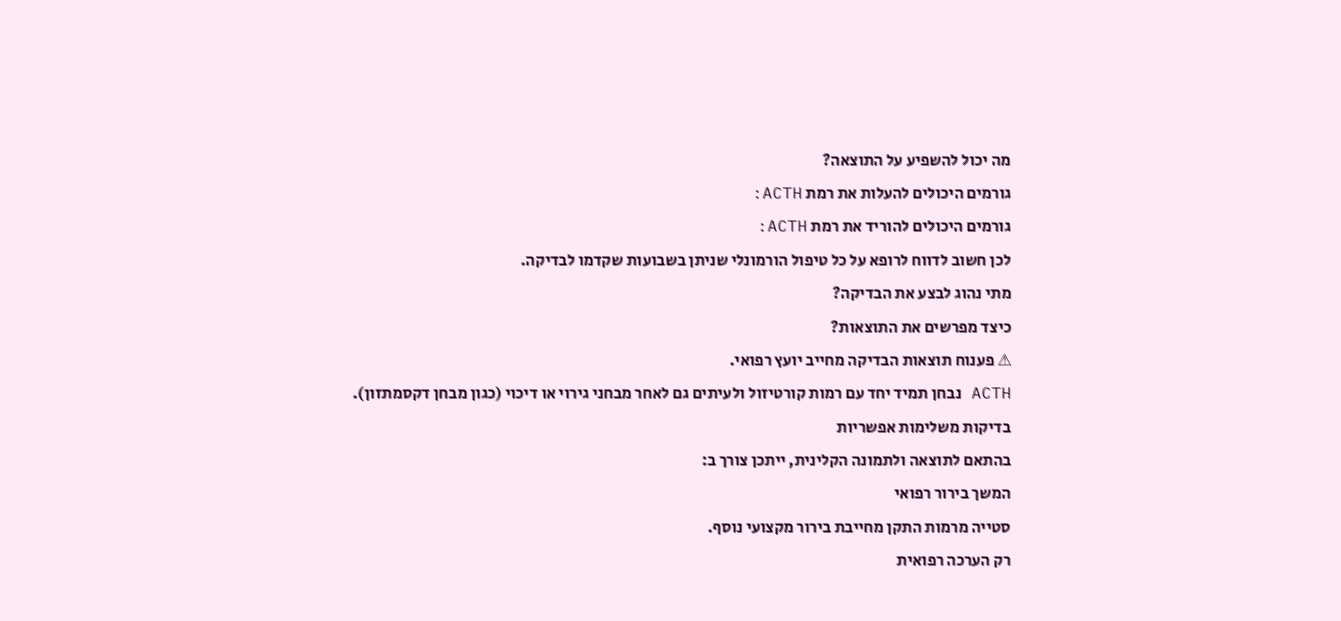מה יכול להשפיע על התוצאה?
גורמים היכולים להעלות את רמת ACTH:
גורמים היכולים להוריד את רמת ACTH:
לכן חשוב לדווח לרופא על כל טיפול הורמונלי שניתן בשבועות שקדמו לבדיקה.
מתי נהוג לבצע את הבדיקה?
כיצד מפרשים את התוצאות?
⚠ פענוח תוצאות הבדיקה מחייב יועץ רפואי.
ACTH נבחן תמיד יחד עם רמות קורטיזול ולעיתים גם לאחר מבחני גירוי או דיכוי (כגון מבחן דקסמתזון).
בדיקות משלימות אפשריות
בהתאם לתוצאה ולתמונה הקלינית, ייתכן צורך ב:
המשך בירור רפואי
סטייה מרמות התקן מחייבת בירור מקצועי נוסף.
רק הערכה רפואית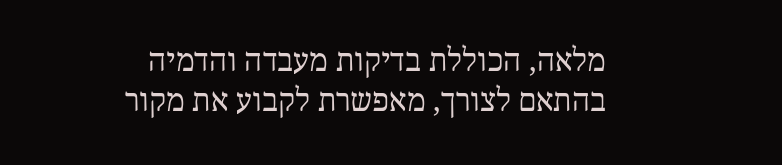מלאה, הכוללת בדיקות מעבדה והדמיה בהתאם לצורך, מאפשרת לקבוע את מקור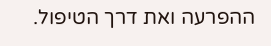ההפרעה ואת דרך הטיפול.